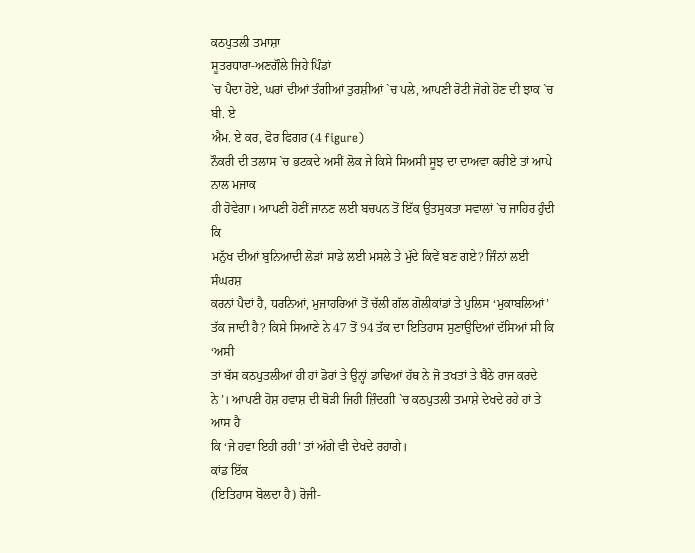ਕਠਪੁਤਲੀ ਤਮਾਸ਼ਾ
ਸੂਤਰਧਾਰਾ-ਅਣਗੌਲੇ ਜਿਹੇ ਪਿੰਡਾਂ
`ਚ ਪੈਦਾ ਹੋਏ, ਘਰਾਂ ਦੀਆਂ ਤੰਗੀਆਂ ਤੁਰਸ਼ੀਆਂ `ਚ ਪਲੇ, ਆਪਣੀ ਰੋਟੀ ਜੋਗੇ ਹੋਣ ਦੀ ਝਾਕ `ਚ ਬੀ. ਏ
ਐਮ. ਏ ਕਰ, ਫੋਰ ਫਿਗਰ (4 figure)
ਨੌਕਰੀ ਦੀ ਤਲਾਸ `ਚ ਭਟਕਦੇ ਅਸੀਂ ਲੋਕ ਜੇ ਕਿਸੇ ਸਿਅਸੀ ਸੂਝ ਦਾ ਦਾਅਵਾ ਕਰੀਏ ਤਾਂ ਆਪੇ ਨਾਲ ਮਜਾਕ
ਹੀ ਹੋਵੇਗਾ। ਆਪਣੀ ਹੋਣੀਂ ਜਾਨਣ ਲਈ ਬਚਪਨ ਤੋਂ ਇੱਕ ਉਤਸੁਕਤਾ ਸਵਾਲਾਂ `ਚ ਜਾਹਿਰ ਹੁੰਦੀ ਕਿ
ਮਨੁੱਖ ਦੀਆਂ ਬੁਨਿਆਦੀ ਲੋੜਾਂ ਸਾਡੇ ਲਈ ਮਸਲੇ ਤੇ ਮੁੱਦੇ ਕਿਵੇਂ ਬਣ ਗਏ? ਜਿੰਨਾਂ ਲਈ ਸੰਘਰਸ਼
ਕਰਨਾਂ ਪੈਦਾਂ ਹੈ, ਧਰਨਿਆਂ, ਮੁਜਾਹਰਿਆਂ ਤੋਂ ਚੱਲੀ ਗੱਲ ਗੋਲੀਕਾਂਡਾਂ ਤੇ ਪੁਲਿਸ ‘ਮੁਕਾਬਲਿਆਂ’
ਤੱਕ ਜਾਦੀ ਹੈ? ਕਿਸੇ ਸਿਆਣੇ ਨੇ 47 ਤੋਂ 94 ਤੱਕ ਦਾ ਇਤਿਹਾਸ ਸੁਣਾਉਦਿਆਂ ਦੱਸਿਆਂ ਸੀ ਕਿ ‘ਅਸੀ
ਤਾਂ ਬੱਸ ਕਠਪੁਤਲੀਆਂ ਹੀ ਹਾਂ ਡੋਰਾਂ ਤੇ ਉਨ੍ਹਾਂ ਡਾਢਿਆਂ ਹੱਥ ਨੇ ਜੋ ਤਖਤਾਂ ਤੇ ਬੈਠੇ ਰਾਜ ਕਰਦੇ
ਨੇ’। ਆਪਣੀ ਹੋਸ਼ ਹਵਾਸ਼ ਦੀ ਥੋੜੀ ਜਿਹੀ ਜ਼ਿੰਦਗੀ `ਚ ਕਠਪੁਤਲੀ ਤਮਾਸ਼ੇ ਦੇਖਦੇ ਰਹੇ ਹਾਂ ਤੇ ਆਸ ਹੈ
ਕਿ ‘ਜੇ ਹਵਾ ਇਹੀ ਰਹੀ’ ਤਾਂ ਅੱਗੇ ਵੀ ਦੇਖਦੇ ਰਹਾਗੇ।
ਕਾਂਡ ਇੱਕ
(ਇਤਿਹਾਸ ਬੋਲਦਾ ਹੈ) ਰੋਜੀ-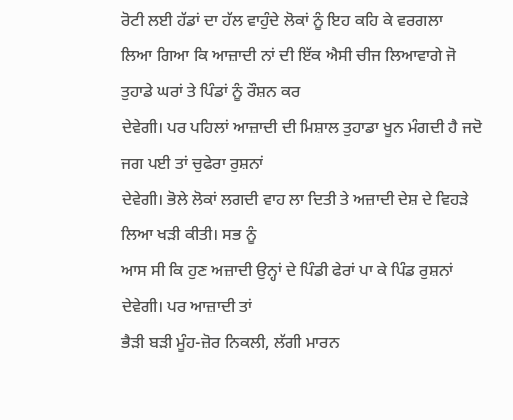ਰੋਟੀ ਲਈ ਹੱਡਾਂ ਦਾ ਹੱਲ ਵਾਹੁੰਦੇ ਲੋਕਾਂ ਨੂੰ ਇਹ ਕਹਿ ਕੇ ਵਰਗਲਾ
ਲਿਆ ਗਿਆ ਕਿ ਆਜ਼ਾਦੀ ਨਾਂ ਦੀ ਇੱਕ ਐਸੀ ਚੀਜ ਲਿਆਵਾਗੇ ਜੋ ਤੁਹਾਡੇ ਘਰਾਂ ਤੇ ਪਿੰਡਾਂ ਨੂੰ ਰੌਸ਼ਨ ਕਰ
ਦੇਵੇਗੀ। ਪਰ ਪਹਿਲਾਂ ਆਜ਼ਾਦੀ ਦੀ ਮਿਸ਼ਾਲ ਤੁਹਾਡਾ ਖੂਨ ਮੰਗਦੀ ਹੈ ਜਦੋ ਜਗ ਪਈ ਤਾਂ ਚੁਫੇਰਾ ਰੁਸ਼ਨਾਂ
ਦੇਵੇਗੀ। ਭੋਲੇ ਲੋਕਾਂ ਲਗਦੀ ਵਾਹ ਲਾ ਦਿਤੀ ਤੇ ਅਜ਼ਾਦੀ ਦੇਸ਼ ਦੇ ਵਿਹੜੇ ਲਿਆ ਖੜੀ ਕੀਤੀ। ਸਭ ਨੂੰ
ਆਸ ਸੀ ਕਿ ਹੁਣ ਅਜ਼ਾਦੀ ਉਨ੍ਹਾਂ ਦੇ ਪਿੰਡੀ ਫੇਰਾਂ ਪਾ ਕੇ ਪਿੰਡ ਰੁਸ਼ਨਾਂ ਦੇਵੇਗੀ। ਪਰ ਆਜ਼ਾਦੀ ਤਾਂ
ਭੈੜੀ ਬੜੀ ਮੂੰਹ-ਜ਼ੋਰ ਨਿਕਲੀ, ਲੱਗੀ ਮਾਰਨ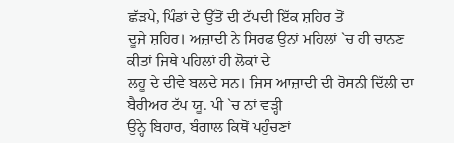ਛੱੜਪੇ, ਪਿੰਡਾਂ ਦੇ ਉੱਤੋਂ ਦੀ ਟੱਪਦੀ ਇੱਕ ਸ਼ਹਿਰ ਤੋਂ
ਦੂਜੇ ਸ਼ਹਿਰ। ਅਜ਼ਾਦੀ ਨੇ ਸਿਰਫ ਉਨਾਂ ਮਹਿਲਾਂ `ਚ ਹੀ ਚਾਨਣ ਕੀਤਾਂ ਜਿਥੇ ਪਹਿਲਾਂ ਹੀ ਲੋਕਾਂ ਦੇ
ਲਹੂ ਦੇ ਦੀਵੇ ਬਲਦੇ ਸਨ। ਜਿਸ ਆਜ਼ਾਦੀ ਦੀ ਰੋਸਨੀ ਦਿੱਲੀ ਦਾ ਬੈਰੀਅਰ ਟੱਪ ਯੂ. ਪੀ `ਚ ਨਾਂ ਵੜ੍ਹੀ
ਉਨ੍ਹੇ ਬਿਹਾਰ, ਬੰਗਾਲ ਕਿਥੋਂ ਪਹੁੰਚਣਾਂ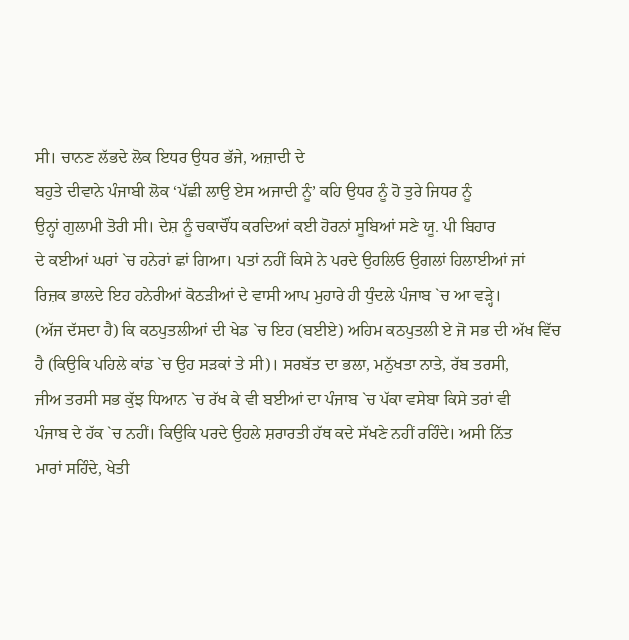ਸੀ। ਚਾਨਣ ਲੱਭਦੇ ਲੋਕ ਇਧਰ ਉਧਰ ਭੱਜੇ, ਅਜ਼ਾਦੀ ਦੇ
ਬਹੁਤੇ ਦੀਵਾਨੇ ਪੰਜਾਬੀ ਲੋਕ ‘ਪੱਛੀ ਲਾਉ ਏਸ ਅਜਾਦੀ ਨੂੰ’ ਕਹਿ ਉਧਰ ਨੂੰ ਹੋ ਤੁਰੇ ਜਿਧਰ ਨੂੰ
ਉਨ੍ਹਾਂ ਗੁਲਾਮੀ ਤੋਰੀ ਸੀ। ਦੇਸ਼ ਨੂੰ ਚਕਾਚੌਂਧ ਕਰਦਿਆਂ ਕਈ ਹੋਰਨਾਂ ਸੂਬਿਆਂ ਸਣੇ ਯੂ. ਪੀ ਬਿਹਾਰ
ਦੇ ਕਈਆਂ ਘਰਾਂ `ਚ ਹਨੇਰਾਂ ਛਾਂ ਗਿਆ। ਪਤਾਂ ਨਹੀਂ ਕਿਸੇ ਨੇ ਪਰਦੇ ਉਹਲਿਓ ਉਗਲਾਂ ਹਿਲਾਈਆਂ ਜਾਂ
ਰਿਜ਼ਕ ਭਾਲਦੇ ਇਹ ਹਨੇਰੀਆਂ ਕੋਠੜੀਆਂ ਦੇ ਵਾਸੀ ਆਪ ਮੁਹਾਰੇ ਹੀ ਧੁੰਦਲੇ ਪੰਜਾਬ `ਚ ਆ ਵੜ੍ਹੇ।
(ਅੱਜ ਦੱਸਦਾ ਹੈ) ਕਿ ਕਠਪੁਤਲੀਆਂ ਦੀ ਖੇਡ `ਚ ਇਹ (ਬਈਏ) ਅਹਿਮ ਕਠਪੁਤਲੀ ਏ ਜੋ ਸਭ ਦੀ ਅੱਖ ਵਿੱਚ
ਹੈ (ਕਿਉਕਿ ਪਹਿਲੇ ਕਾਂਡ `ਚ ਉਹ ਸੜਕਾਂ ਤੇ ਸੀ)। ਸਰਬੱਤ ਦਾ ਭਲਾ, ਮਨੁੱਖਤਾ ਨਾਤੇ, ਰੱਬ ਤਰਸੀ,
ਜੀਅ ਤਰਸੀ ਸਭ ਕੁੱਝ ਧਿਆਨ `ਚ ਰੱਖ ਕੇ ਵੀ ਬਈਆਂ ਦਾ ਪੰਜਾਬ `ਚ ਪੱਕਾ ਵਸੇਬਾ ਕਿਸੇ ਤਰਾਂ ਵੀ
ਪੰਜਾਬ ਦੇ ਹੱਕ `ਚ ਨਹੀਂ। ਕਿਉਕਿ ਪਰਦੇ ਉਹਲੇ ਸ਼ਰਾਰਤੀ ਹੱਥ ਕਦੇ ਸੱਖਣੇ ਨਹੀਂ ਰਹਿੰਦੇ। ਅਸੀ ਨਿੱਤ
ਮਾਰਾਂ ਸਹਿੰਦੇ, ਖੇਤੀ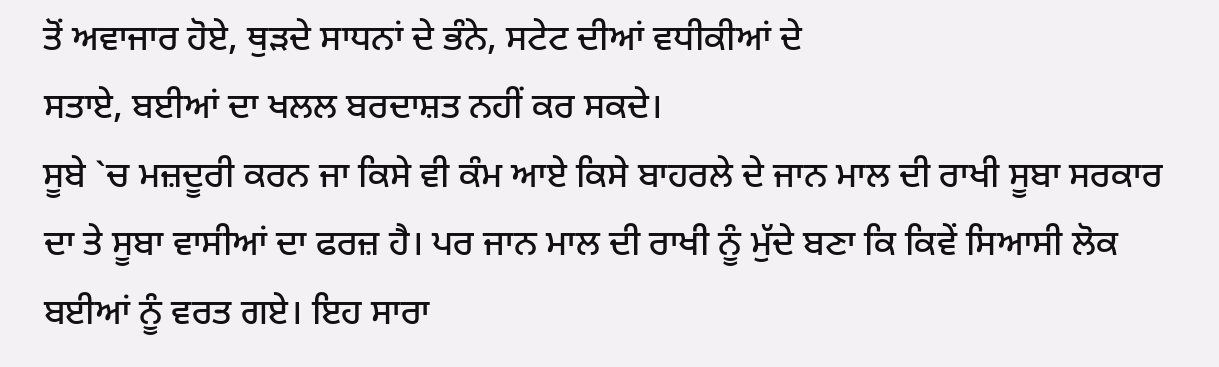ਤੋਂ ਅਵਾਜਾਰ ਹੋਏ, ਥੁੜਦੇ ਸਾਧਨਾਂ ਦੇ ਭੰਨੇ, ਸਟੇਟ ਦੀਆਂ ਵਧੀਕੀਆਂ ਦੇ
ਸਤਾਏ, ਬਈਆਂ ਦਾ ਖਲਲ ਬਰਦਾਸ਼ਤ ਨਹੀਂ ਕਰ ਸਕਦੇ।
ਸੂਬੇ `ਚ ਮਜ਼ਦੂਰੀ ਕਰਨ ਜਾ ਕਿਸੇ ਵੀ ਕੰਮ ਆਏ ਕਿਸੇ ਬਾਹਰਲੇ ਦੇ ਜਾਨ ਮਾਲ ਦੀ ਰਾਖੀ ਸੂਬਾ ਸਰਕਾਰ
ਦਾ ਤੇ ਸੂਬਾ ਵਾਸੀਆਂ ਦਾ ਫਰਜ਼ ਹੈ। ਪਰ ਜਾਨ ਮਾਲ ਦੀ ਰਾਖੀ ਨੂੰ ਮੁੱਦੇ ਬਣਾ ਕਿ ਕਿਵੇਂ ਸਿਆਸੀ ਲੋਕ
ਬਈਆਂ ਨੂੰ ਵਰਤ ਗਏ। ਇਹ ਸਾਰਾ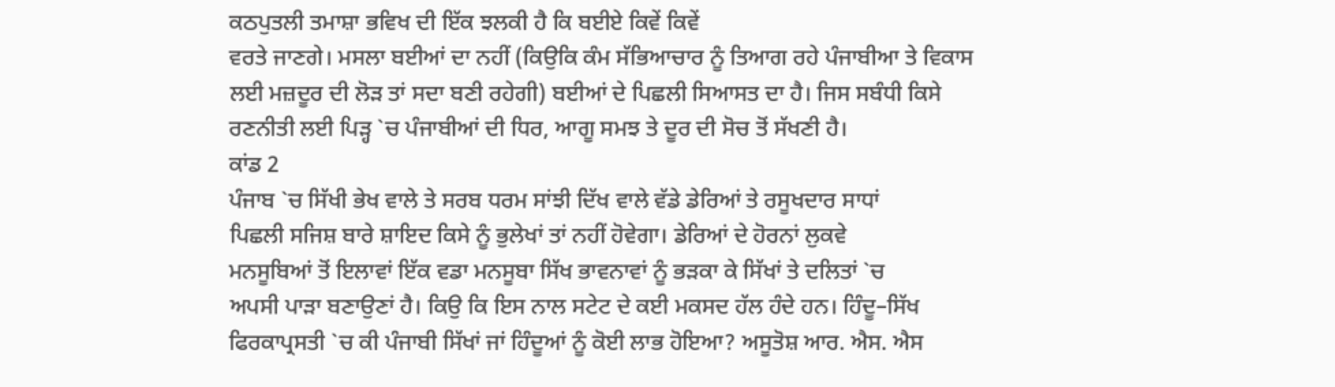ਕਠਪੁਤਲੀ ਤਮਾਸ਼ਾ ਭਵਿਖ ਦੀ ਇੱਕ ਝਲਕੀ ਹੈ ਕਿ ਬਈਏ ਕਿਵੇਂ ਕਿਵੇਂ
ਵਰਤੇ ਜਾਣਗੇ। ਮਸਲਾ ਬਈਆਂ ਦਾ ਨਹੀਂ (ਕਿਉਕਿ ਕੰਮ ਸੱਭਿਆਚਾਰ ਨੂੰ ਤਿਆਗ ਰਹੇ ਪੰਜਾਬੀਆ ਤੇ ਵਿਕਾਸ
ਲਈ ਮਜ਼ਦੂਰ ਦੀ ਲੋੜ ਤਾਂ ਸਦਾ ਬਣੀ ਰਹੇਗੀ) ਬਈਆਂ ਦੇ ਪਿਛਲੀ ਸਿਆਸਤ ਦਾ ਹੈ। ਜਿਸ ਸਬੰਧੀ ਕਿਸੇ
ਰਣਨੀਤੀ ਲਈ ਪਿੜ੍ਹ `ਚ ਪੰਜਾਬੀਆਂ ਦੀ ਧਿਰ, ਆਗੂ ਸਮਝ ਤੇ ਦੂਰ ਦੀ ਸੋਚ ਤੋਂ ਸੱਖਣੀ ਹੈ।
ਕਾਂਡ 2
ਪੰਜਾਬ `ਚ ਸਿੱਖੀ ਭੇਖ ਵਾਲੇ ਤੇ ਸਰਬ ਧਰਮ ਸਾਂਝੀ ਦਿੱਖ ਵਾਲੇ ਵੱਡੇ ਡੇਰਿਆਂ ਤੇ ਰਸੂਖਦਾਰ ਸਾਧਾਂ
ਪਿਛਲੀ ਸਜਿਸ਼ ਬਾਰੇ ਸ਼ਾਇਦ ਕਿਸੇ ਨੂੰ ਭੁਲੇਖਾਂ ਤਾਂ ਨਹੀਂ ਹੋਵੇਗਾ। ਡੇਰਿਆਂ ਦੇ ਹੋਰਨਾਂ ਲੁਕਵੇ
ਮਨਸੂਬਿਆਂ ਤੋਂ ਇਲਾਵਾਂ ਇੱਕ ਵਡਾ ਮਨਸੂਬਾ ਸਿੱਖ ਭਾਵਨਾਵਾਂ ਨੂੰ ਭੜਕਾ ਕੇ ਸਿੱਖਾਂ ਤੇ ਦਲਿਤਾਂ `ਚ
ਅਪਸੀ ਪਾੜਾ ਬਣਾਉਣਾਂ ਹੈ। ਕਿਉ ਕਿ ਇਸ ਨਾਲ ਸਟੇਟ ਦੇ ਕਈ ਮਕਸਦ ਹੱਲ ਹੰਦੇ ਹਨ। ਹਿੰਦੂ–ਸਿੱਖ
ਫਿਰਕਾਪ੍ਰਸਤੀ `ਚ ਕੀ ਪੰਜਾਬੀ ਸਿੱਖਾਂ ਜਾਂ ਹਿੰਦੂਆਂ ਨੂੰ ਕੋਈ ਲਾਭ ਹੋਇਆ? ਅਸੂਤੋਸ਼ ਆਰ. ਐਸ. ਐਸ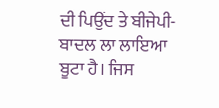ਦੀ ਪਿਉਂਦ ਤੇ ਬੀਜੇਪੀ-ਬਾਦਲ ਲਾ ਲਾਇਆ ਬੂਟਾ ਹੈ। ਜਿਸ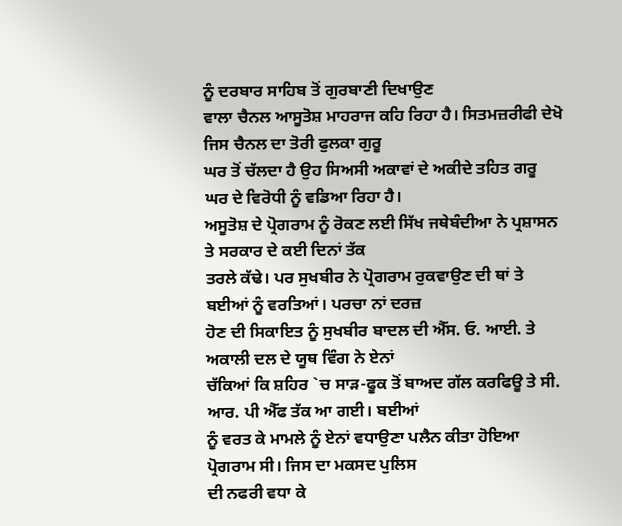ਨੂੰ ਦਰਬਾਰ ਸਾਹਿਬ ਤੋਂ ਗੁਰਬਾਣੀ ਦਿਖਾਉਣ
ਵਾਲਾ ਚੈਨਲ ਆਸੂਤੋਸ਼ ਮਾਹਰਾਜ ਕਹਿ ਰਿਹਾ ਹੈ। ਸਿਤਮਜ਼ਰੀਫੀ ਦੇਖੋ ਜਿਸ ਚੈਨਲ ਦਾ ਤੋਰੀ ਫੁਲਕਾ ਗੁਰੂ
ਘਰ ਤੋਂ ਚੱਲਦਾ ਹੈ ਉਹ ਸਿਅਸੀ ਅਕਾਵਾਂ ਦੇ ਅਕੀਦੇ ਤਹਿਤ ਗਰੂ ਘਰ ਦੇ ਵਿਰੋਧੀ ਨੂੰ ਵਡਿਆ ਰਿਹਾ ਹੈ।
ਅਸੂਤੋਸ਼ ਦੇ ਪ੍ਰੋਗਰਾਮ ਨੂੰ ਰੋਕਣ ਲਈ ਸਿੱਖ ਜਥੇਬੰਦੀਆ ਨੇ ਪ੍ਰਸ਼ਾਸਨ ਤੇ ਸਰਕਾਰ ਦੇ ਕਈ ਦਿਨਾਂ ਤੱਕ
ਤਰਲੇ ਕੱਢੇ। ਪਰ ਸੁਖਬੀਰ ਨੇ ਪ੍ਰੋਗਰਾਮ ਰੁਕਵਾਉਣ ਦੀ ਥਾਂ ਤੇ ਬਈਆਂ ਨੂੰ ਵਰਤਿਆਂ। ਪਰਚਾ ਨਾਂ ਦਰਜ਼
ਹੋਣ ਦੀ ਸਿਕਾਇਤ ਨੂੰ ਸੁਖਬੀਰ ਬਾਦਲ ਦੀ ਐੱਸ. ਓ. ਆਈ. ਤੇ ਅਕਾਲੀ ਦਲ ਦੇ ਯੂਥ ਵਿੰਗ ਨੇ ਏਨਾਂ
ਚੱਕਿਆਂ ਕਿ ਸ਼ਹਿਰ `ਚ ਸਾੜ-ਫੂਕ ਤੋਂ ਬਾਅਦ ਗੱਲ ਕਰਫਿਊ ਤੇ ਸੀ. ਆਰ. ਪੀ ਐੱਫ ਤੱਕ ਆ ਗਈ। ਬਈਆਂ
ਨੂੰ ਵਰਤ ਕੇ ਮਾਮਲੇ ਨੂੰ ਏਨਾਂ ਵਧਾਉਣਾ ਪਲੈਨ ਕੀਤਾ ਹੋਇਆ ਪ੍ਰੋਗਰਾਮ ਸੀ। ਜਿਸ ਦਾ ਮਕਸਦ ਪੁਲਿਸ
ਦੀ ਨਫਰੀ ਵਧਾ ਕੇ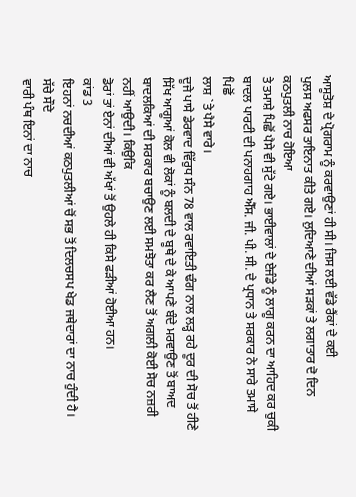ਆਸੂਤੋਸ਼ ਦੇ ਪ੍ਰੋਗਰਾਮ ਨੂੰ ਕਰਵਾਉਣਾਂ ਹੀ ਸੀ। ਜਿਸ ਲਈ ਵੱਡੇ ਰੈਂਕਾਂ ਦੇ ਕਈ
ਪੁਲਸ ਅਫਸਰ ਤਾਇਨਾਤ ਕੀਤੇ ਗਏ। ਲੁਦਿਆਣੇ ਦੀਆਂ ਸੜਕਾਂ ਤੇ ਲਗਾਤਾਰ ਦੋ ਦਿਨ ਕਠਪੁਤਲੀ ਨਾਚ ਹੋਇਆ
ਤੇ ਤਮਾਸ਼ੇ ਪਿਛੋਂ ਪੈਸੇ ਵੀ ਸੁੱਟੇ ਗਏ। ਭਾਈਵਾਲਾਂ ਦੇ ਏਜੰਡੇ ਨੂੰ ਲਾਗੂ ਕਰਨ ਦਾ ਆਹਿਦ ਕਰ ਚੁਕੀ
ਬਾਦਲ ਪਾਰਟੀ ਦੀ ਪਨਾਹਗਾਹ ਐੱਸ. ਜੀ. ਪੀ. ਸੀ. ਦੇ ਪ੍ਰਧਾਨ ਤੇ ਸਰਕਾਰ ਨੇ ਸਾਰੇ ਤਮਾਸੇ ਪਿਛੋਂ
ਲਾਸ਼ `ਤੇ ਪੈਸੇ ਵਾਰੇ।
ਦੂਜੇ ਪਾਸੇ ਡੇਰਵਾਦ ਵਿੱਰੁਧ ਸੰਨ 78 ਵਾਲ ਰਵਾਇਤੀ ਢੰਗ ਨਾਲ ਲੜ੍ਹ ਰਹੇ ਦੂਰ ਦੀ ਸੋਚ ਤੋਂ ਹੀਣੇ
ਸਿੱਖ ਆਗੂਆਂ ਕੋਲ ਵੀ ਲੋਕਾਂ ਨੂੰ ਬਲਦੀ ਦੇ ਬੂਥੇ ਦੇ ਕੇ ਆਪਣੇ ਬੰਦੇ ਮਰਵਾਉਣ ਤੋਂ ਬਾਅਦ
ਬਾਦਲਕਿਆਂ ਦੀ ਸਰਕਾਰ ਬਚਾਉਣ ਲਈ ਸਮਝੋਤਾ ਕਰ ਲੈਣ ਤੋਂ ਅਗਲੀ ਕੋਈ ਸੋਚ ਨਜ਼ਰੀ ਨਹੀਂ ਆਉਦੀ। ਕਿਉਕਿ
ਡੋਰਾਂ ਤਾਂ ਏਨਾਂ ਦੀਆਂ ਵੀ ਅੱਖਾਂ ਤੋਂ ਉਹਲੇ ਹੀ ਕਿਸੇ ਫੜੀਆਂ ਹੋਈਆ ਹਨ।
ਕਾਂਡ 3
ਇਹਨਾਂ ਨਚਦੀਆਂ ਕਠਪੁਤਲੀਆਂ ਚੋਂ ਸਭ ਤੋਂ ਦਿਲਚਸਪ ਖੇਡ ਜਥੇਦਾਰਾਂ ਦਾ ਨਾਚ ਹੁੰਦੀ ਹੈ। ਸੱਚੇ ਸੌਦੇ
ਵਾਰੀ ਪੰਥ ਇਨਾਂ ਦਾ ਨਾਚ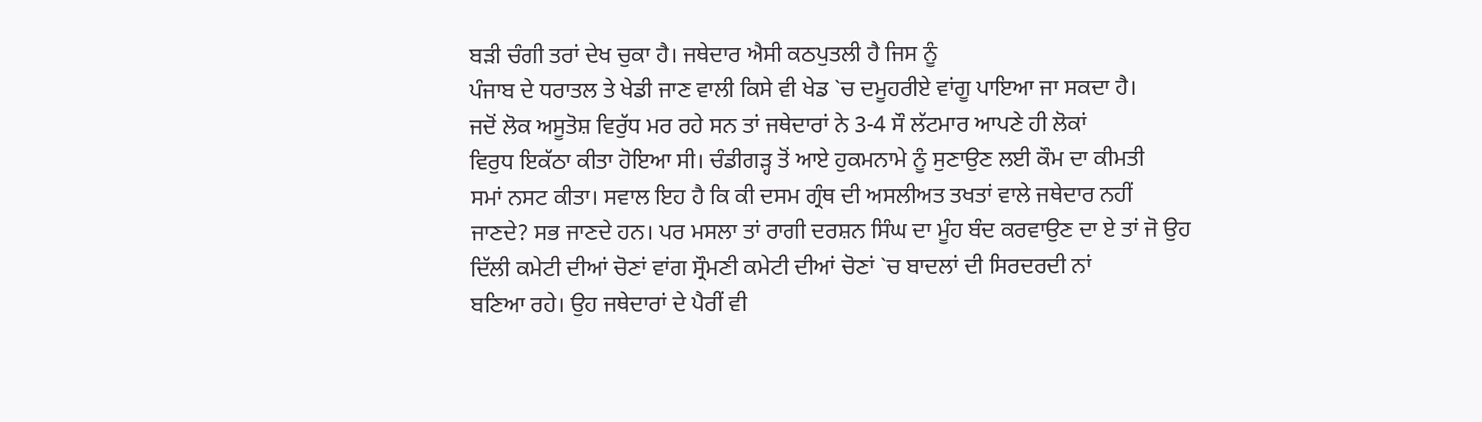ਬੜੀ ਚੰਗੀ ਤਰਾਂ ਦੇਖ ਚੁਕਾ ਹੈ। ਜਥੇਦਾਰ ਐਸੀ ਕਠਪੁਤਲੀ ਹੈ ਜਿਸ ਨੂੰ
ਪੰਜਾਬ ਦੇ ਧਰਾਤਲ ਤੇ ਖੇਡੀ ਜਾਣ ਵਾਲੀ ਕਿਸੇ ਵੀ ਖੇਡ `ਚ ਦਮੂਹਰੀਏ ਵਾਂਗੂ ਪਾਇਆ ਜਾ ਸਕਦਾ ਹੈ।
ਜਦੋਂ ਲੋਕ ਅਸੂਤੋਸ਼ ਵਿਰੁੱਧ ਮਰ ਰਹੇ ਸਨ ਤਾਂ ਜਥੇਦਾਰਾਂ ਨੇ 3-4 ਸੌ ਲੱਟਮਾਰ ਆਪਣੇ ਹੀ ਲੋਕਾਂ
ਵਿਰੁਧ ਇਕੱਠਾ ਕੀਤਾ ਹੋਇਆ ਸੀ। ਚੰਡੀਗੜ੍ਹ ਤੋਂ ਆਏ ਹੁਕਮਨਾਮੇ ਨੂੰ ਸੁਣਾਉਣ ਲਈ ਕੌਮ ਦਾ ਕੀਮਤੀ
ਸਮਾਂ ਨਸਟ ਕੀਤਾ। ਸਵਾਲ ਇਹ ਹੈ ਕਿ ਕੀ ਦਸਮ ਗ੍ਰੰਥ ਦੀ ਅਸਲੀਅਤ ਤਖਤਾਂ ਵਾਲੇ ਜਥੇਦਾਰ ਨਹੀਂ
ਜਾਣਦੇ? ਸਭ ਜਾਣਦੇ ਹਨ। ਪਰ ਮਸਲਾ ਤਾਂ ਰਾਗੀ ਦਰਸ਼ਨ ਸਿੰਘ ਦਾ ਮੂੰਹ ਬੰਦ ਕਰਵਾਉਣ ਦਾ ਏ ਤਾਂ ਜੋ ਉਹ
ਦਿੱਲੀ ਕਮੇਟੀ ਦੀਆਂ ਚੋਣਾਂ ਵਾਂਗ ਸ੍ਰੌਮਣੀ ਕਮੇਟੀ ਦੀਆਂ ਚੋਣਾਂ `ਚ ਬਾਦਲਾਂ ਦੀ ਸਿਰਦਰਦੀ ਨਾਂ
ਬਣਿਆ ਰਹੇ। ਉਹ ਜਥੇਦਾਰਾਂ ਦੇ ਪੈਰੀਂ ਵੀ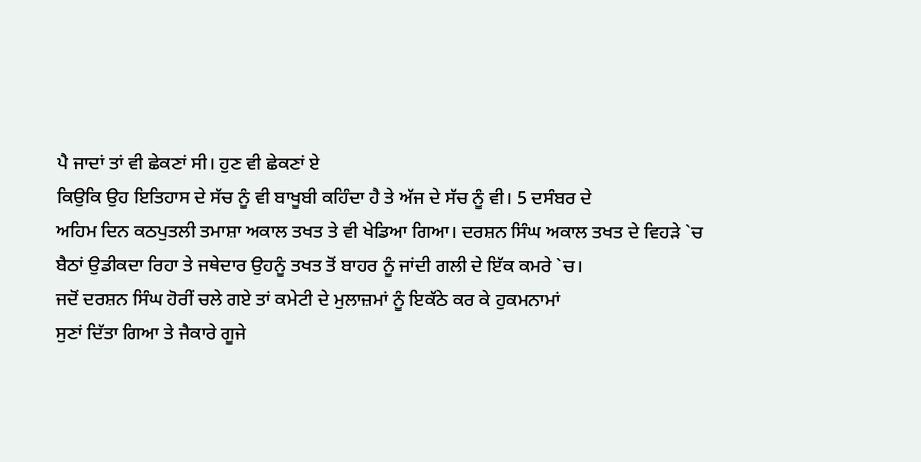ਪੈ ਜਾਦਾਂ ਤਾਂ ਵੀ ਛੇਕਣਾਂ ਸੀ। ਹੁਣ ਵੀ ਛੇਕਣਾਂ ਏ
ਕਿਉਕਿ ਉਹ ਇਤਿਹਾਸ ਦੇ ਸੱਚ ਨੂੰ ਵੀ ਬਾਖੂਬੀ ਕਹਿੰਦਾ ਹੈ ਤੇ ਅੱਜ ਦੇ ਸੱਚ ਨੂੰ ਵੀ। 5 ਦਸੰਬਰ ਦੇ
ਅਹਿਮ ਦਿਨ ਕਠਪੁਤਲੀ ਤਮਾਸ਼ਾ ਅਕਾਲ ਤਖਤ ਤੇ ਵੀ ਖੇਡਿਆ ਗਿਆ। ਦਰਸ਼ਨ ਸਿੰਘ ਅਕਾਲ ਤਖਤ ਦੇ ਵਿਹੜੇ `ਚ
ਬੈਠਾਂ ਉਡੀਕਦਾ ਰਿਹਾ ਤੇ ਜਥੇਦਾਰ ਉਹਨੂੰ ਤਖਤ ਤੋਂ ਬਾਹਰ ਨੂੰ ਜਾਂਦੀ ਗਲੀ ਦੇ ਇੱਕ ਕਮਰੇ `ਚ।
ਜਦੋਂ ਦਰਸ਼ਨ ਸਿੰਘ ਹੋਰੀਂ ਚਲੇ ਗਏ ਤਾਂ ਕਮੇਟੀ ਦੇ ਮੁਲਾਜ਼ਮਾਂ ਨੂੰ ਇਕੱਠੇ ਕਰ ਕੇ ਹੁਕਮਨਾਮਾਂ
ਸੁਣਾਂ ਦਿੱਤਾ ਗਿਆ ਤੇ ਜੈਕਾਰੇ ਗੂਜੇ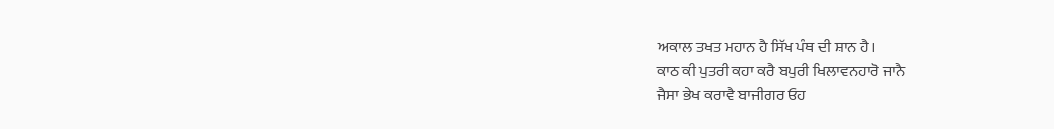ਅਕਾਲ ਤਖਤ ਮਹਾਨ ਹੈ ਸਿੱਖ ਪੰਥ ਦੀ ਸ਼ਾਨ ਹੈ।
ਕਾਠ ਕੀ ਪੁਤਰੀ ਕਹਾ ਕਰੈ ਬਪੁਰੀ ਖਿਲਾਵਨਹਾਰੋ ਜਾਨੈ
ਜੈਸਾ ਭੇਖ ਕਰਾਵੈ ਬਾਜੀਗਰ ਓਹ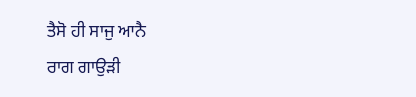ਤੈਸੋ ਹੀ ਸਾਜੁ ਆਨੈ
ਰਾਗ ਗਾਉੜੀ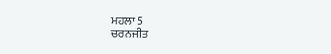ਮਹਲਾ 5
ਚਰਨਜੀਤ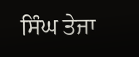ਸਿੰਘ ਤੇਜਾ